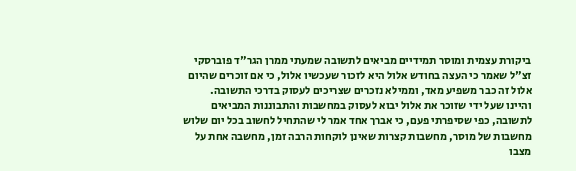ביקורת עצמית ומוסר תמידיים מביאים לתשובה שמעתי ממרן הגר"ד פוברסקי זצ"ל שאמר כי העצה בחודש אלול היא לזכור שעכשיו אלול, כי אם זוכרים שהיום אלול זה כבר משפיע מאד, וממילא נזכרים שצריכים לעסוק בדרכי התשובה.
והיינו שעל ידי שזוכר את אלול יבוא לעסוק במחשבות והתבוננות המביאים לתשובה, כפי שסיפרתי פעם, כי אברך אחד אמר לי שהתחיל לחשוב בכל יום שלוש מחשבות של מוסר, מחשבות קצרות שאינן לוקחות הרבה זמן, מחשבה אחת על מצבו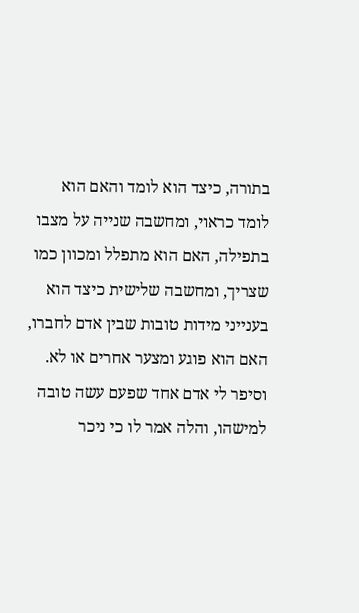בתורה, כיצד הוא לומד והאם הוא לומד כראוי, ומחשבה שנייה על מצבו בתפילה, האם הוא מתפלל ומכוון כמו שצריך, ומחשבה שלישית כיצד הוא בענייני מידות טובות שבין אדם לחברו, האם הוא פוגע ומצער אחרים או לא.
וסיפר לי אדם אחד שפעם עשה טובה למישהו, והלה אמר לו כי ניכר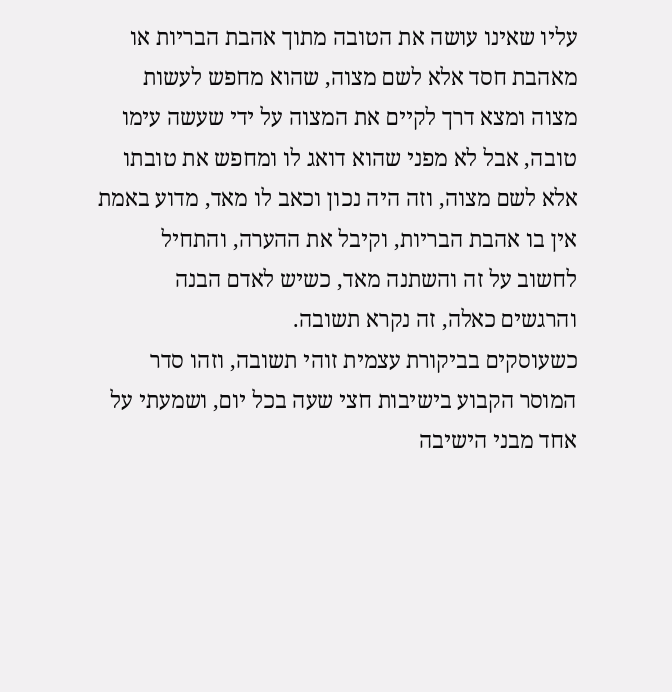עליו שאינו עושה את הטובה מתוך אהבת הבריות או מאהבת חסד אלא לשם מצוה, שהוא מחפש לעשות מצוה ומצא דרך לקיים את המצוה על ידי שעשה עימו טובה, אבל לא מפני שהוא דואג לו ומחפש את טובתו אלא לשם מצוה, וזה היה נכון וכאב לו מאד, מדוע באמת אין בו אהבת הבריות, וקיבל את ההערה, והתחיל לחשוב על זה והשתנה מאד, כשיש לאדם הבנה והרגשים כאלה, זה נקרא תשובה.
כשעוסקים בביקורת עצמית זוהי תשובה, וזהו סדר המוסר הקבוע בישיבות חצי שעה בכל יום, ושמעתי על אחד מבני הישיבה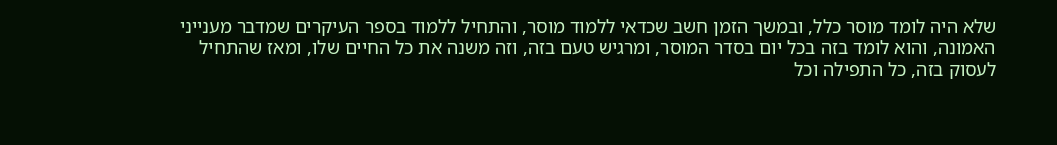שלא היה לומד מוסר כלל, ובמשך הזמן חשב שכדאי ללמוד מוסר, והתחיל ללמוד בספר העיקרים שמדבר מענייני האמונה, והוא לומד בזה בכל יום בסדר המוסר, ומרגיש טעם בזה, וזה משנה את כל החיים שלו, ומאז שהתחיל לעסוק בזה, כל התפילה וכל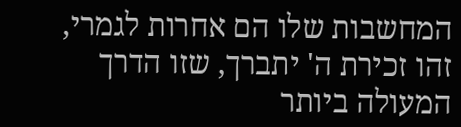המחשבות שלו הם אחרות לגמרי, זהו זכירת ה' יתברך, שזו הדרך המעולה ביותר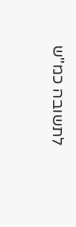לתשובה כמ"ש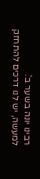רבינו יונה בשער ב'.
למעשה, יש לנו דרכים להתחזק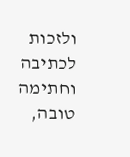ולזכות לכתיבה וחתימה טובה,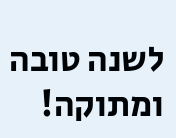לשנה טובה ומתוקה!